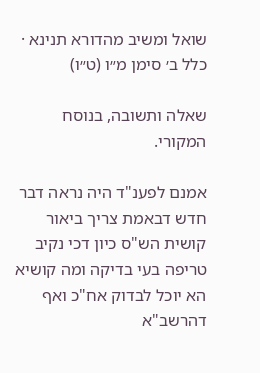שואל ומשיב מהדורא תנינא · כלל ב׳ סימן מ״ו (ט״ו)

שאלה ותשובה, בנוסח המקורי.

אמנם לפענ"ד היה נראה דבר חדש דבאמת צריך ביאור קושית הש"ס כיון דכי נקיב טריפה בעי בדיקה ומה קושיא הא יוכל לבדוק אח"כ ואף דהרשב"א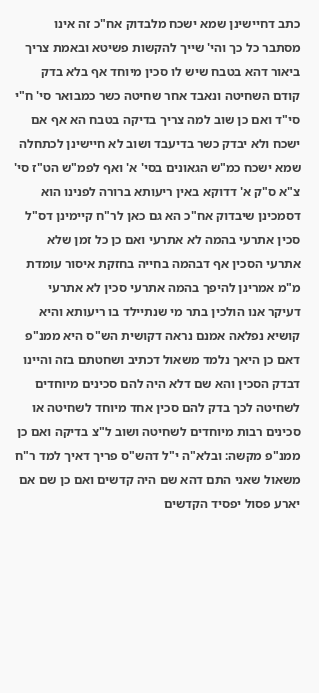כתב דחיישינן שמא ישכח מלבדוק אח"כ זה אינו מסתבר כל כך והי' שייך להקשות פשיטא ובאמת צריך ביאור דהא בטבח שיש לו סכין מיוחד אף בלא בדק קודם השחיטה ונאבד אחר שחיטה כשר כמבואר סי' ח"י סי"ד ואם כן שוב למה צריך בדיקה בטבח הא אף אם ישכח ולא יבדק כשר בדיעבד ושוב לא חיישינן לכתחלה שמא ישכח כמ"ש הגאונים בסי' א' ואף לפמ"ש הט"ז סי' צ"א ס"ק א' דדוקא באין ריעותא ברורה לפנינו הוא דסמכינן שיבדוק אח"כ הא גם כאן לר"ח קיימינן דס"ל סכין אתרעי בהמה לא אתרעי ואם כן כל זמן שלא אתרעי הסכין אף דבהמה בחייה בחזקת איסור עומדת מ"מ אמרינן להיפך בהמה אתרעי סכין לא אתרעי דעיקר אנו הולכין בתר מי שנתיילד בו ריעותא והיא קושיא נפלאה אמנם נראה דקושית הש"ס היא ממנ"פ דאם כן היאך נלמד משאול דכתיב ושחטתם בזה והיינו דבדק הסכין והא שם דלא היה להם סכינים מיוחדים לשחיטה לכך בדק להם סכין אחד מיוחד לשחיטה או סכינים רבות מיוחדים לשחיטה ושוב ל"צ בדיקה ואם כן ממנ"פ מקשה: ובלא"ה י"ל דהש"ס פריך דאיך למד ר"ח משאול שאני התם דהא שם היה קדשים ואם כן שם אם יארע פסול יפסיד הקדשים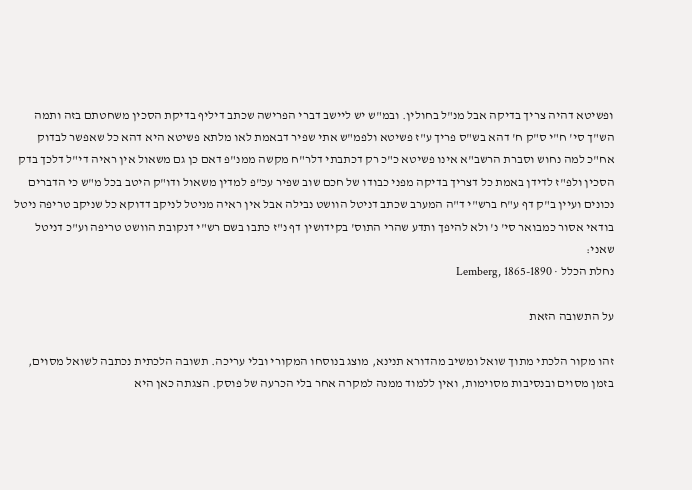ופשיטא דהיה צריך בדיקה אבל מנ"ל בחולין. ובמ"ש יש ליישב דברי הפרישה שכתב דיליף בדיקת הסכין משחטתם בזה ותמה הש"ך סי' ח"י ס"ק ח' דהא בש"ס פריך ע"ז פשיטא ולפמ"ש אתי שפיר דבאמת לאו מלתא פשיטא היא דהא כל שאפשר לבדוק אח"כ למה נחוש וסברת הרשב"א אינו פשיטא כ"כ רק דכתבתי דלר"ח מקשה ממנ"פ דאם כן גם משאול אין ראיה די"ל דלכך בדק הסכין ולפ"ז לדידן באמת כל דצריך בדיקה מפני כבודו של חכם שוב שפיר עכ"פ למדין משאול ודו"ק היטב בכל מ"ש כי הדברים נכונים ועיין ב"ק דף ע"ח ברש"י ד"ה המערב שכתב דניטל הוושט נבילה אבל אין ראיה מניטל לניקב דדוקא כל שניקב טריפה ניטל בודאי אסור כמבואר סי' נ' ולא להיפך ותדע שהרי התוס' בקידושין דף נ"ז כתבו בשם רש"י דנקובת הוושט טריפה וע"כ דניטל שאני:
נחלת הכלל · Lemberg, 1865-1890

על התשובה הזאת

זהו מקור הלכתי מתוך שואל ומשיב מהדורא תנינא, מוצג בנוסחו המקורי ובלי עריכה. תשובה הלכתית נכתבה לשואל מסוים, בזמן מסוים ובנסיבות מסוימות, ואין ללמוד ממנה למקרה אחר בלי הכרעה של פוסק. הצגתה כאן היא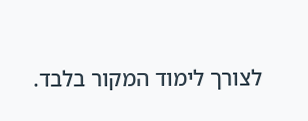לצורך לימוד המקור בלבד.